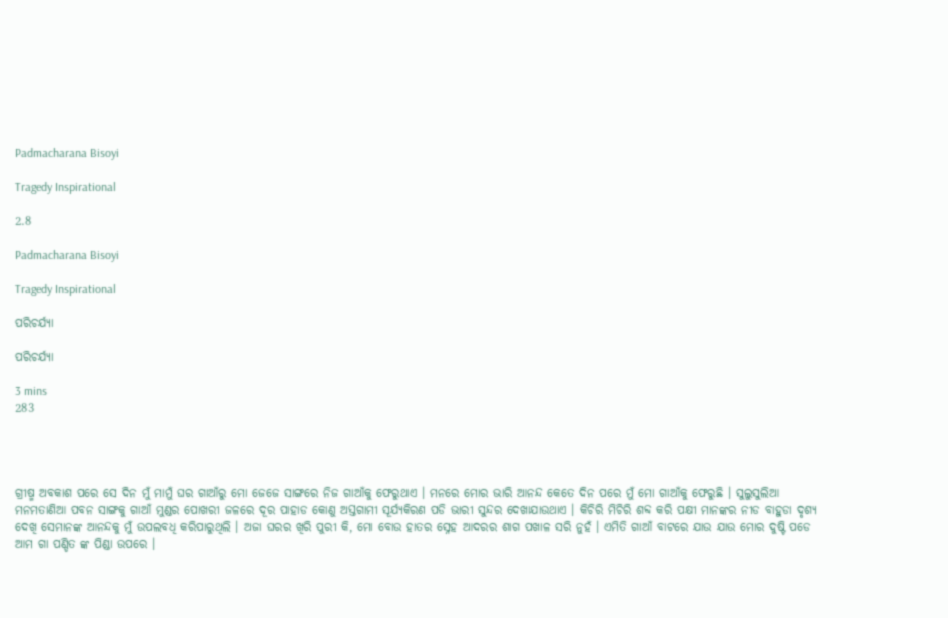Padmacharana Bisoyi

Tragedy Inspirational

2.8

Padmacharana Bisoyi

Tragedy Inspirational

ପରିଚର୍ଯ୍ୟା

ପରିଚର୍ଯ୍ୟା

3 mins
283




ଗ୍ରୀଷ୍ମ ଅବକାଶ ପରେ ସେ ଦିନ ମୁଁ ମାମୁଁ ଘର ଗାଆଁରୁ ମୋ ଜେଜେ ସାଙ୍ଗରେ ନିଜ ଗାଆଁକୁ ଫେରୁଥାଏ । ମନରେ ମୋର ଭାରି ଆନନ୍ଦ କେତେ ଦିନ ପରେ ମୁଁ ମୋ ଗାଆଁକୁ ଫେରୁଛି । ସୁଲୁସୁଲିଆ ମନମତାଣିଆ ପବନ ସାଙ୍ଗକୁ ଗାଆଁ ମୁଣ୍ଡର ପୋଖରୀ ଜଳରେ ଦୂର ପାହାଡ କୋଣୁ ଅସ୍ତଗାମୀ ସୂର୍ଯ୍ୟକିରଣ ପଡି ଭାରୀ ସୁନ୍ଦର ଦେଖାଯାଉଥାଏ । କିଚିରି ମିଚିରି ଶବ୍ଦ କରି ପକ୍ଷୀ ମାନଙ୍କର ନୀଡ ବାହୁଡା ଦୃଶ୍ୟ ଦେଖି ସେମାନଙ୍କ ଆନନ୍ଦକୁ ମୁଁ ଉପଲବଧି କରିପାରୁଥିଲି । ଅଜା ଘରର ଖିରି ପୁରୀ କି, ମୋ ବୋଉ ହାତର ସ୍ନେହ ଆଦରର ଶାଗ ପଖାଳ ସରି ନୁହଁ । ଏମିତି ଗାଆଁ ବାଟରେ ଯାଉ ଯାଉ ମୋର ଦୁଷ୍ଟି ପଡେ ଆମ ଗା ପଣ୍ଡିତ ଙ୍କ ପିଣ୍ଡା ଉପରେ ।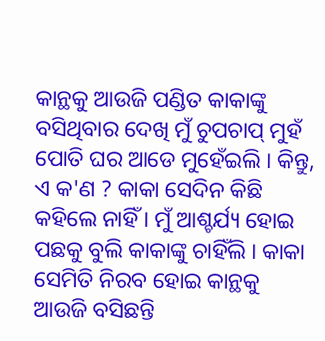କାନ୍ଥକୁ ଆଉଜି ପଣ୍ଡିତ କାକାଙ୍କୁ ବସିଥିବାର ଦେଖି ମୁଁ ଚୁପଚାପ୍ ମୁହଁ ପୋତି ଘର ଆଡେ ମୁହେଁଇଲି । କିନ୍ତୁ, ଏ କ'ଣ ? କାକା ସେଦିନ କିଛି କହିଲେ ନାହିଁ । ମୁଁ ଆଶ୍ଚର୍ଯ୍ୟ ହୋଇ ପଛକୁ ବୁଲି କାକାଙ୍କୁ ଚାହିଁଲି । କାକା ସେମିତି ନିରବ ହୋଇ କାନ୍ଥକୁ ଆଉଜି ବସିଛନ୍ତି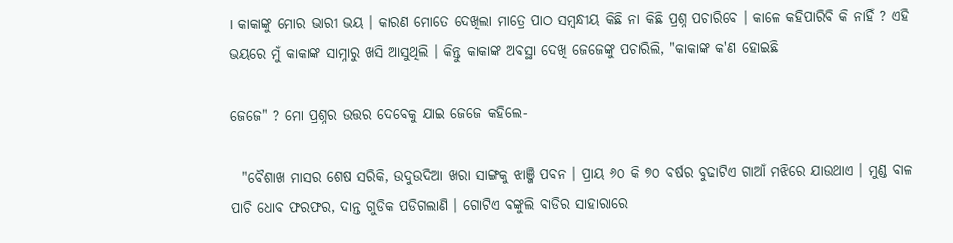। କାକାଙ୍କୁ ମୋର ଭାରୀ ଭୟ । କାରଣ ମୋତେ ଦେଖିଲା ମାତ୍ରେ ପାଠ ସମ୍ବନ୍ଧୀୟ କିଛି ନା କିଛି ପ୍ରଶ୍ନ ପଚାରିବେ । କାଳେ କହିପାରିବି କି ନାହିଁ ? ଏହି ଭୟରେ ମୁଁ କାକାଙ୍କ ସାମ୍ନାରୁ ଖସି ଆସୁଥିଲି । କିନ୍ତୁ କାକାଙ୍କ ଅବସ୍ଥା ଦେଖି ଜେଜେଙ୍କୁ ପଚାରିଲି, "କାକାଙ୍କ କ'ଣ ହୋଇଛି

ଜେଜେ" ? ମୋ ପ୍ରଶ୍ନର ଉତ୍ତର ଦେବେକୁ ଯାଇ ଜେଜେ କହିଲେ-

  "ବୈଶାଖ ମାସର ଶେଷ ସରିକି, ଉଦୁଉଦିଆ ଖରା ସାଙ୍ଗକୁ ଝାଞ୍ଜି ପବନ । ପ୍ରାୟ ୬୦ କି ୭୦ ବର୍ଷର ବୁଢାଟିଏ ଗାଆଁ ମଝିରେ ଯାଉଥାଏ । ମୁଣ୍ଡ ବାଳ ପାଚି ଧୋବ ଫରଫର, ଦାନ୍ତ ଗୁଡିକ ପଡିଗଲାଣି । ଗୋଟିଏ ବଙ୍କୁଲି ବାଡିର ସାହାରାରେ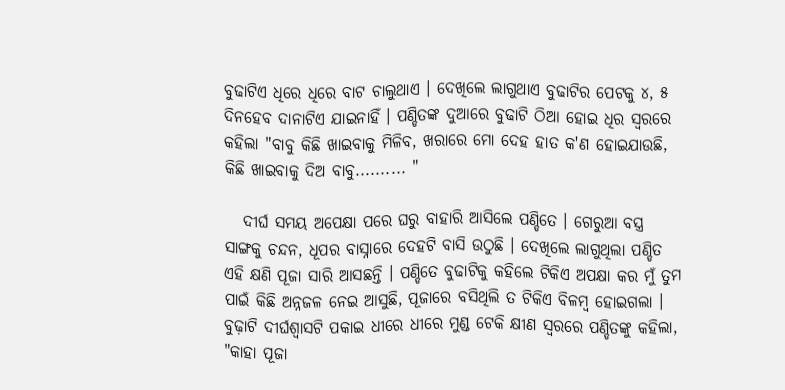ବୁଢାଟିଏ ଧିରେ ଧିରେ ବାଟ ଚାଲୁଥାଏ । ଦେଖିଲେ ଲାଗୁଥାଏ ବୁଢାଟିର ପେଟକୁ ୪, ୫ ଦିନହେବ ଦାନାଟିଏ ଯାଇନାହିଁ । ପଣ୍ଡିତଙ୍କ ଦୁଆରେ ବୁଢାଟି ଠିଆ ହୋଇ ଧିର ସ୍ୱରରେ କହିଲା "ବାବୁ କିଛି ଖାଇବାକୁ ମିଳିବ, ଖରାରେ ମୋ ଦେହ ହାତ କ'ଣ ହୋଇଯାଉଛି, କିଛି ଖାଇବାକୁ ଦିଅ ବାବୁ.......... "

   ଦୀର୍ଘ ସମୟ ଅପେକ୍ଷା ପରେ ଘରୁ ବାହାରି ଆସିଲେ ପଣ୍ଡିତେ । ଗେରୁଆ ବସ୍ତ୍ର ସାଙ୍ଗକୁ ଚନ୍ଦନ, ଧୂପର ବାସ୍ନାରେ ଦେହଟି ବାସି ଉଠୁଛି । ଦେଖିଲେ ଲାଗୁଥିଲା ପଣ୍ଡିତ ଏହି କ୍ଷଣି ପୂଜା ସାରି ଆସଛନ୍ତି । ପଣ୍ଡିତେ ବୁଢାଟିକୁ କହିଲେ ଟିକିଏ ଅପକ୍ଷା କର ମୁଁ ତୁମ ପାଇଁ କିଛି ଅନ୍ନଜଳ ନେଇ ଆସୁଛି, ପୂଜାରେ ବସିଥିଲି ତ ଟିକିଏ ବିଳମ୍ବ ହୋଇଗଲା । ବୁଢ଼ାଟି ଦୀର୍ଘଶ୍ୱାସଟି ପକାଇ ଧୀରେ ଧୀରେ ମୁଣ୍ଡ ଟେକି କ୍ଷୀଣ ସ୍ୱରରେ ପଣ୍ଡିତଙ୍କୁ କହିଲା, "କାହା ପୂଜା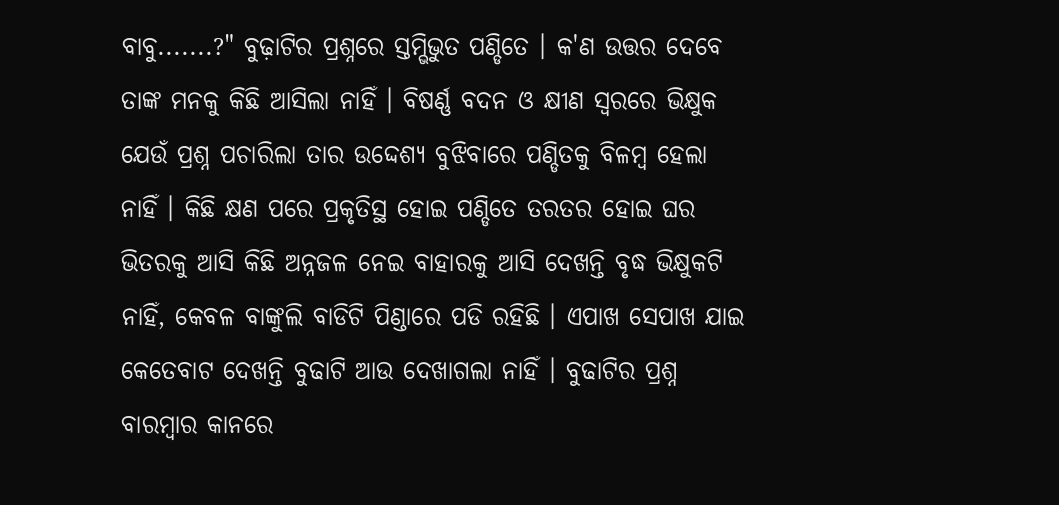ବାବୁ.......?" ବୁଢ଼ାଟିର ପ୍ରଶ୍ନରେ ସ୍ତମ୍ଭିଭୁତ ପଣ୍ଡିତେ । କ'ଣ ଉତ୍ତର ଦେବେ ତାଙ୍କ ମନକୁ କିଛି ଆସିଲା ନାହିଁ । ବିଷର୍ଣ୍ଣ ବଦନ ଓ କ୍ଷୀଣ ସ୍ୱରରେ ଭିକ୍ଷୁକ ଯେଉଁ ପ୍ରଶ୍ନ ପଚାରିଲା ତାର ଉଦ୍ଦେଶ୍ଯ ବୁଝିବାରେ ପଣ୍ଡିତକୁ ବିଳମ୍ବ ହେଲା ନାହିଁ । କିଛି କ୍ଷଣ ପରେ ପ୍ରକୃତିସ୍ଥ ହୋଇ ପଣ୍ଡିତେ ତରତର ହୋଇ ଘର ଭିତରକୁ ଆସି କିଛି ଅନ୍ନଜଳ ନେଇ ବାହାରକୁ ଆସି ଦେଖନ୍ତି ବୃଦ୍ଧ ଭିକ୍ଷୁକଟି ନାହିଁ, କେବଳ ବାଙ୍କୁଲି ବାଡିଟି ପିଣ୍ଡାରେ ପଡି ରହିଛି । ଏପାଖ ସେପାଖ ଯାଇ କେତେବାଟ ଦେଖନ୍ତି ବୁଢାଟି ଆଉ ଦେଖାଗଲା ନାହିଁ । ବୁଢାଟିର ପ୍ରଶ୍ନ ବାରମ୍ବାର କାନରେ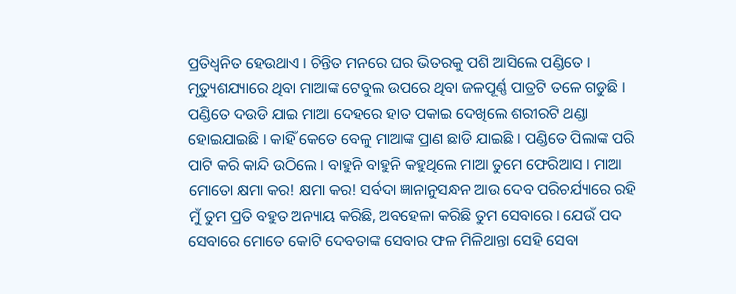ପ୍ରତିଧ୍ୱନିତ ହେଉଥାଏ । ଚିନ୍ତିତ ମନରେ ଘର ଭିତରକୁ ପଶି ଆସିଲେ ପଣ୍ଡିତେ । ମୃତ୍ୟୁଶଯ୍ୟାରେ ଥିବା ମାଆଙ୍କ ଟେବୁଲ ଉପରେ ଥିବା ଜଳପୂର୍ଣ୍ଣ ପାତ୍ରଟି ତଳେ ଗଡୁଛି । ପଣ୍ଡିତେ ଦଉଡି ଯାଇ ମାଆ ଦେହରେ ହାତ ପକାଇ ଦେଖିଲେ ଶରୀରଟି ଥଣ୍ଡା ହୋଇଯାଇଛି । କାହିଁ କେତେ ବେଳୁ ମାଆଙ୍କ ପ୍ରାଣ ଛାଡି ଯାଇଛି । ପଣ୍ଡିତେ ପିଲାଙ୍କ ପରି ପାଟି କରି କାନ୍ଦି ଉଠିଲେ । ବାହୁନି ବାହୁନି କହୁଥିଲେ ମାଆ ତୁମେ ଫେରିଆସ । ମାଆ ମୋତୋ କ୍ଷମା କର! କ୍ଷମା କର! ସର୍ବଦା ଜ୍ଞାନାନୁସନ୍ଧନ ଆଉ ଦେବ ପରିଚର୍ଯ୍ୟାରେ ରହି ମୁଁ ତୁମ ପ୍ରତି ବହୁତ ଅନ୍ୟାୟ କରିଛି, ଅବହେଳା କରିଛି ତୁମ ସେବାରେ । ଯେଉଁ ପଦ ସେବାରେ ମୋତେ କୋଟି ଦେବତାଙ୍କ ସେବାର ଫଳ ମିଳିଥାନ୍ତା ସେହି ସେବା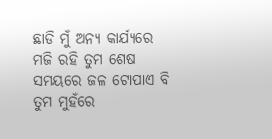ଛାଡି ମୁଁ ଅନ୍ୟ କାର୍ଯ୍ୟରେ ମଜି ରହି ତୁମ ଶେଷ ସମୟରେ ଜଳ ଟୋପାଏ ବି ତୁମ ମୁହଁରେ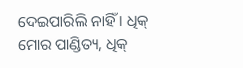ଦେଇପାରିଲି ନାହିଁ । ଧିକ୍ ମୋର ପାଣ୍ଡିତ୍ୟ, ଧିକ୍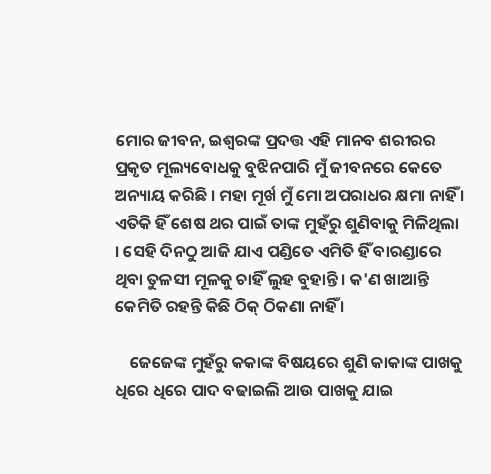ମୋର ଜୀବନ, ଇଶ୍ବରଙ୍କ ପ୍ରଦତ୍ତ ଏହି ମାନବ ଶରୀରର ପ୍ରକୃତ ମୂଲ୍ୟବୋଧକୁ ବୁଝିନପାରି ମୁଁ ଜୀବନରେ କେତେ ଅନ୍ୟାୟ କରିଛି । ମହା ମୂର୍ଖ ମୁଁ ମୋ ଅପରାଧର କ୍ଷମା ନାହିଁ । ଏତିକି ହିଁ ଶେଷ ଥର ପାଇଁ ତାଙ୍କ ମୁହଁରୁ ଶୁଣିବାକୁ ମିଳିଥିଲା । ସେହି ଦିନଠୁ ଆଜି ଯାଏ ପଣ୍ଡିତେ ଏମିତି ହିଁ ବାରଣ୍ଡାରେ ଥିବା ତୁଳସୀ ମୂଳକୁ ଚାହିଁ ଲୁହ ବୁହାନ୍ତି । କ'ଣ ଖାଆନ୍ତି କେମିତି ରହନ୍ତି କିଛି ଠିକ୍ ଠିକଣା ନାହିଁ ।

    ଜେଜେଙ୍କ ମୁହଁରୁ କକାଙ୍କ ବିଷୟରେ ଶୁଣି କାକାଙ୍କ ପାଖକୁ ଧିରେ ଧିରେ ପାଦ ବଢାଇଲି ଆଉ ପାଖକୁ ଯାଇ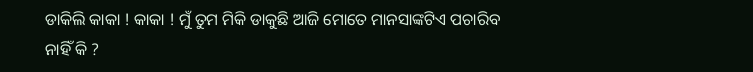ଡାକିଲି କାକା ! କାକା ! ମୁଁ ତୁମ ମିକି ଡାକୁଛି ଆଜି ମୋତେ ମାନସାଙ୍କଟିଏ ପଚାରିବ ନାହିଁ କି ?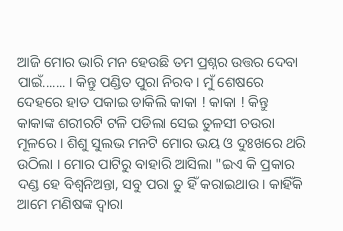ଆଜି ମୋର ଭାରି ମନ ହେଉଛି ତମ ପ୍ରଶ୍ନର ଉତ୍ତର ଦେବା ପାଇଁ....... । କିନ୍ତୁ ପଣ୍ଡିତ ପୁରା ନିରବ । ମୁଁ ଶେଷରେ ଦେହରେ ହାତ ପକାଇ ଡାକିଲି କାକା ! କାକା ! କିନ୍ତୁ କାକାଙ୍କ ଶରୀରଟି ଟଳି ପଡିଲା ସେଇ ତୁଳସୀ ଚଉରା ମୂଳରେ । ଶିଶୁ ସୁଲଭ ମନଟି ମୋର ଭୟ ଓ ଦୁଃଖରେ ଥରି ଉଠିଲା । ମୋର ପାଟିରୁ ବାହାରି ଆସିଲା "ଇଏ କି ପ୍ରକାର ଦଣ୍ଡ ହେ ବିଶ୍ୱନିଅନ୍ତା, ସବୁ ପରା ତୁ ହିଁ କରାଇଥାଉ । କାହିଁକି ଆମେ ମଣିଷଙ୍କ ଦ୍ୱାରା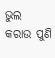ଭୁଲ କରାଉ ପୁଣି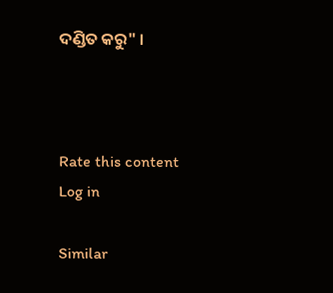ଦଣ୍ଡିତ କରୁ" ।



Rate this content
Log in

Similar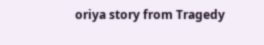oriya story from Tragedy